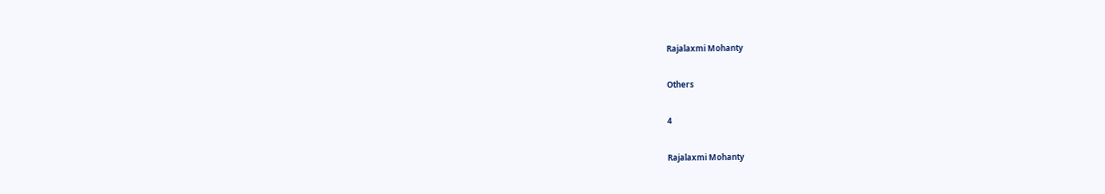Rajalaxmi Mohanty

Others

4

Rajalaxmi Mohanty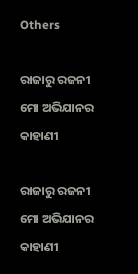Others

ରାଜାରୁ ରଜନୀ ମୋ ଅଭିଯାନର କାହାଣୀ

ରାଜାରୁ ରଜନୀ ମୋ ଅଭିଯାନର କାହାଣୀ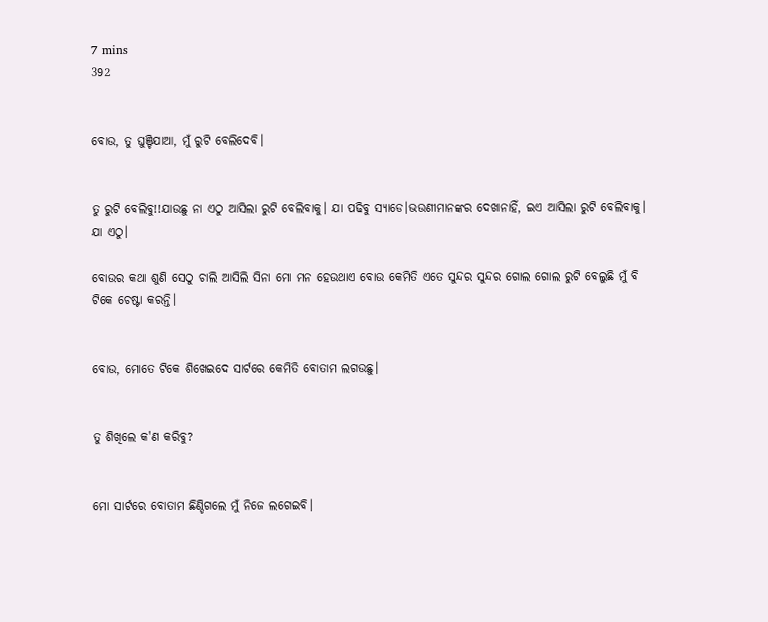7 mins
392


ବୋଉ, ତୁ ଘୁଞ୍ଚିଯାଆ, ମୁଁ ରୁଟି ବେଲିଦେବି।


ତୁ ରୁଟି ବେଲିବୁ!!ଯାଉଛୁ ନା ଏଠୁ ଆସିଲା ରୁଟି ବେଲିବାକୁ। ଯା ପଢିବୁ ସ୍ୟାଡେ।ଭଉଣୀମାନଙ୍କର ଦେଖାନାହିଁ, ଇଏ ଆସିଲା ରୁଟି ବେଲିବାକୁ। ଯା ଏଠୁ।

ବୋଉର କଥା ଶୁଣି ସେଠୁ ଚାଲି ଆସିଲି ସିନା ମୋ ମନ ହେଉଥାଏ ବୋଉ କେମିତି ଏତେ ସୁନ୍ଦର ସୁନ୍ଦର ଗୋଲ ଗୋଲ ରୁଟି ବେଲୁଛି ମୁଁ ବି ଟିକେ ଚେଷ୍ଟା କରନ୍ତି।


ବୋଉ, ମୋତେ ଟିକେ ଶିଖେଇଦେ ସାର୍ଟରେ କେମିତି ବୋତାମ ଲଗଉଛୁ।


ତୁ ଶିଖିଲେ କ'ଣ କରିବୁ?


ମୋ ସାର୍ଟରେ ବୋତାମ ଛିଣ୍ଡିଗଲେ ମୁଁ ନିଜେ ଲଗେଇବି।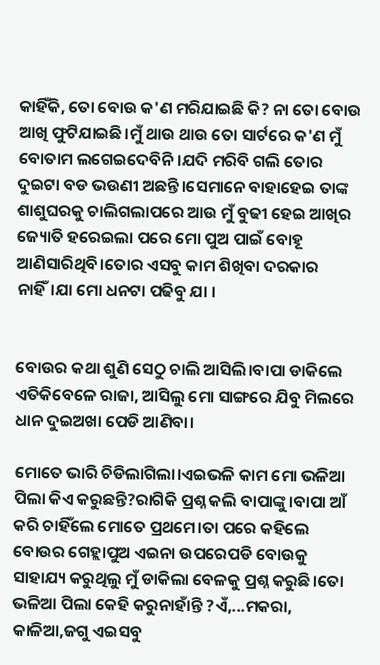କାହିଁକି, ତୋ ବୋଉ କ'ଣ ମରିଯାଇଛି କି? ନା ତୋ ବୋଉ ଆଖି ଫୁଟିଯାଇଛି।ମୁଁ ଥାଉ ଥାଉ ତୋ ସାର୍ଟରେ କ'ଣ ମୁଁ ବୋତାମ ଲଗେଇଦେବିନି।ଯଦି ମରିବି ଗଲି ତୋର ଦୁଇଟା ବଡ ଭଉଣୀ ଅଛନ୍ତି।ସେମାନେ ବାହାହେଇ ତାଙ୍କ ଶାଶୁଘରକୁ ଚାଲିଗଲାପରେ ଆଉ ମୁଁ ବୁଢୀ ହେଇ ଆଖିର ଜ୍ୟୋତି ହରେଇଲା ପରେ ମୋ ପୁଅ ପାଇଁ ବୋହୂ ଆଣିସାରିଥିବି।ତୋର ଏସବୁ କାମ ଶିଖିବା ଦରକାର ନାହିଁ।ଯା ମୋ ଧନଟା ପଢିବୁ ଯା ।


ବୋଉର କଥା ଶୁଣି ସେଠୁ ଚାଲି ଆସିଲି।ବାପା ଡାକିଲେ ଏତିକିବେଳେ ରାଜା, ଆସିଲୁ ମୋ ସାଙ୍ଗରେ ଯିବୁ ମିଲରେ ଧାନ ଦୁଇଅଖା ପେଡି ଆଣିବା।

ମୋତେ ଭାରି ଚିଡିଲାଗିଲା।ଏଇଭଳି କାମ ମୋ ଭଳିଆ ପିଲା କିଏ କରୁଛନ୍ତି?ରାଗିକି ପ୍ରଶ୍ନ କଲି ବାପାଙ୍କୁ।ବାପା ଆଁ କରି ଚାହିଁଲେ ମୋତେ ପ୍ରଥମେ।ତା ପରେ କହିଲେ ବୋଉର ଗେହ୍ଲାପୁଅ ଏଇନା ଉପରେପଡି ବୋଉକୁ ସାହାଯ୍ୟ କରୁଥିଲୁ ମୁଁ ଡାକିଲା ବେଳକୁ ପ୍ରଶ୍ନ କରୁଛି।ତୋ ଭଳିଆ ପିଲା କେହି କରୁନାହାଁନ୍ତି ?ଏଁ,...ମକରା, କାଳିଆ,ଜଗୁ ଏଇସବୁ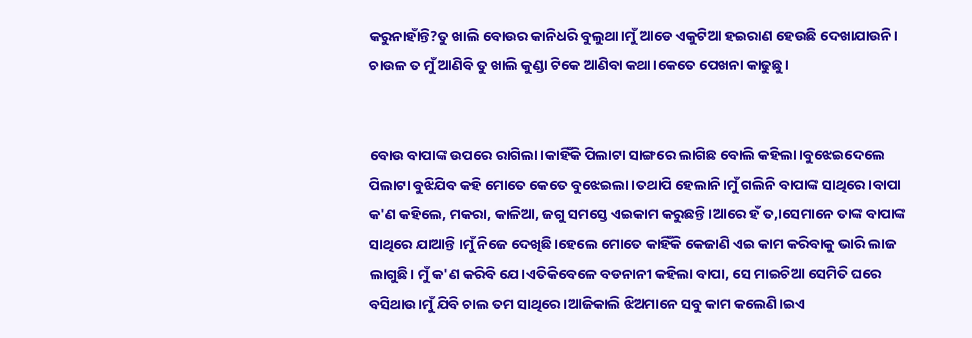କରୁନାହାଁନ୍ତି?ତୁ ଖାଲି ବୋଉର କାନିଧରି ବୁଲୁଥା।ମୁଁ ଆଡେ ଏକୁଟିଆ ହଇରାଣ ହେଉଛି ଦେଖାଯାଉନି। ଚାଉଳ ତ ମୁଁ ଆଣିବି ତୁ ଖାଲି କୁଣ୍ଡା ଟିକେ ଆଣିବା କଥା।କେତେ ପେଖନା କାଢୁଛୁ।


ବୋଉ ବାପାଙ୍କ ଉପରେ ରାଗିଲା।କାହିଁକି ପିଲାଟା ସାଙ୍ଗରେ ଲାଗିଛ ବୋଲି କହିଲା।ବୁଝେଇଦେଲେ ପିଲାଟା ବୁଝିଯିବ କହି ମୋତେ କେତେ ବୁଝେଇଲା ।ତଥାପି ହେଲାନି।ମୁଁ ଗଲିନି ବାପାଙ୍କ ସାଥିରେ।ବାପା କ'ଣ କହିଲେ, ମକରା, କାଳିଆ, ଜଗୁ ସମସ୍ତେ ଏଇକାମ କରୁଛନ୍ତି।ଆରେ ହଁ ତ,।ସେମାନେ ତାଙ୍କ ବାପାଙ୍କ ସାଥିରେ ଯାଆନ୍ତି ।ମୁଁ ନିଜେ ଦେଖିଛି।ହେଲେ ମୋତେ କାହିଁକି କେଜାଣି ଏଇ କାମ କରିବାକୁ ଭାରି ଲାଜ ଲାଗୁଛି। ମୁଁ କ'ଣ କରିବି ଯେ।ଏତିକିବେଳେ ବଡନାନୀ କହିଲା ବାପା, ସେ ମାଇଚିଆ ସେମିତି ଘରେ ବସିଥାଉ।ମୁଁ ଯିବି ଚାଲ ତମ ସାଥିରେ।ଆଜିକାଲି ଝିଅମାନେ ସବୁ କାମ କଲେଣି।ଇଏ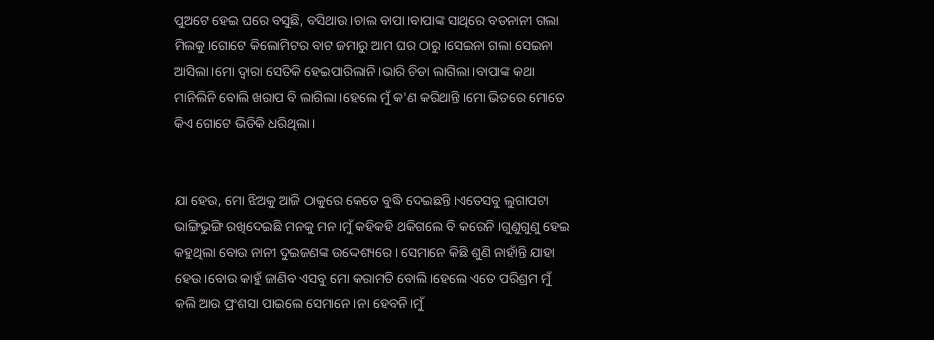ପୁଅଟେ ହେଇ ଘରେ ବସୁଛି, ବସିଥାଉ।ଚାଲ ବାପା।ବାପାଙ୍କ ସାଥିରେ ବଡନାନୀ ଗଲା ମିଲକୁ।ଗୋଟେ କିଲୋମିଟର ବାଟ ଜମାରୁ ଆମ ଘର ଠାରୁ।ସେଇନା ଗଲା ସେଇନା ଆସିଲା।ମୋ ଦ୍ୱାରା ସେତିକି ହେଇପାରିଲାନି।ଭାରି ଚିଡା ଲାଗିଲା।ବାପାଙ୍କ କଥା ମାନିଲିନି ବୋଲି ଖରାପ ବି ଲାଗିଲା।ହେଲେ ମୁଁ କ'ଣ କରିଥାନ୍ତି।ମୋ ଭିତରେ ମୋତେ କିଏ ଗୋଟେ ଭିଡିକି ଧରିଥିଲା।


ଯା ହେଉ, ମୋ ଝିଅକୁ ଆଜି ଠାକୁରେ କେତେ ବୁଦ୍ଧି ଦେଇଛନ୍ତି।ଏତେସବୁ ଲୁଗାପଟା ଭାଙ୍ଗିଭୁଙ୍ଗି ରଖିଦେଇଛି ମନକୁ ମନ।ମୁଁ କହିକହି ଥକିଗଲେ ବି କରେନି ।ଗୁଣୁଗୁଣୁ ହେଇ କହୁଥିଲା ବୋଉ ନାନୀ ଦୁଇଜଣଙ୍କ ଉଦ୍ଦେଶ୍ୟରେ। ସେମାନେ କିଛି ଶୁଣି ନାହାଁନ୍ତି ଯାହା ହେଉ।ବୋଉ କାହୁଁ ଜାଣିବ ଏସବୁ ମୋ କରାମତି ବୋଲି।ହେଲେ ଏତେ ପରିଶ୍ରମ ମୁଁ କଲି ଆଉ ପ୍ରଂଶସା ପାଇଲେ ସେମାନେ।ନା ହେବନି।ମୁଁ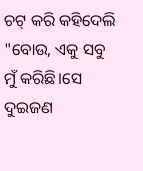ଚଟ୍ କରି କହିଦେଲି "ବୋଉ, ଏକୁ ସବୁ ମୁଁ କରିଛି।ସେ ଦୁଇଜଣ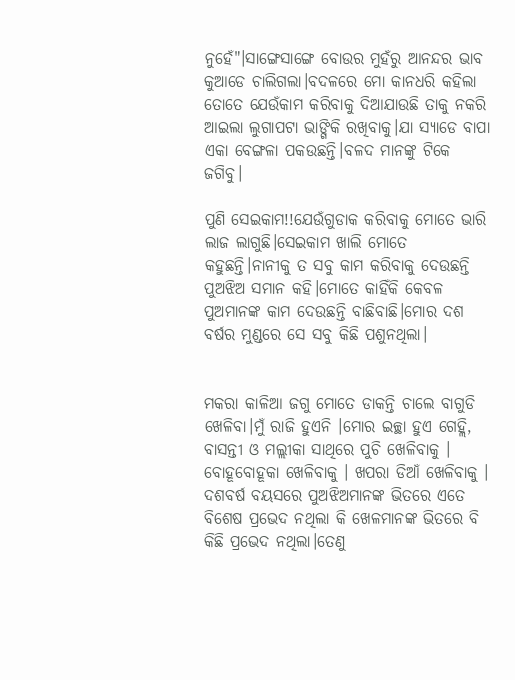ନୁହେଁ"।ସାଙ୍ଗେସାଙ୍ଗେ ବୋଉର ମୁହଁରୁ ଆନନ୍ଦର ଭାବ କୁଆଡେ ଚାଲିଗଲା।ବଦଳରେ ମୋ କାନଧରି କହିଲା ତୋତେ ଯେଉଁକାମ କରିବାକୁ ଦିଆଯାଉଛି ତାକୁ ନକରି ଆଇଲା ଲୁଗାପଟା ଭାଙ୍ଗିକି ରଖିବାକୁ।ଯା ସ୍ୟାଡେ ବାପା ଏକା ବେଙ୍ଗଳା ପକଉଛନ୍ତି।ବଳଦ ମାନଙ୍କୁ ଟିକେ ଜଗିବୁ।

ପୁଣି ସେଇକାମ!!ଯେଉଁଗୁଡାକ କରିବାକୁ ମୋତେ ଭାରି ଲାଜ ଲାଗୁଛି।ସେଇକାମ ଖାଲି ମୋତେ କହୁଛନ୍ତି।ନାନୀକୁ ତ ସବୁ କାମ କରିବାକୁ ଦେଉଛନ୍ତି ପୁଅଝିଅ ସମାନ କହି।ମୋତେ କାହିଁକି କେବଳ ପୁଅମାନଙ୍କ କାମ ଦେଉଛନ୍ତି ବାଛିବାଛି।ମୋର ଦଶ ବର୍ଷର ମୁଣ୍ଡରେ ସେ ସବୁ କିଛି ପଶୁନଥିଲା।


ମକରା କାଳିଆ ଜଗୁ ମୋତେ ଡାକନ୍ତି ଚାଲେ ବାଗୁଡି ଖେଳିବା।ମୁଁ ରାଜି ହୁଏନି ।ମୋର ଇଚ୍ଛା ହୁଏ ଗେହ୍ଲି, ବାସନ୍ତୀ ଓ ମଲ୍ଲୀକା ସାଥିରେ ପୁଚି ଖେଳିବାକୁ । ବୋହୂବୋହୂକା ଖେଳିବାକୁ । ଖପରା ଡିଆଁ ଖେଳିବାକୁ । ଦଶବର୍ଷ ବୟସରେ ପୁଅଝିଅମାନଙ୍କ ଭିତରେ ଏତେ ବିଶେଷ ପ୍ରଭେଦ ନଥିଲା କି ଖେଳମାନଙ୍କ ଭିତରେ ବି କିଛି ପ୍ରଭେଦ ନଥିଲା।ତେଣୁ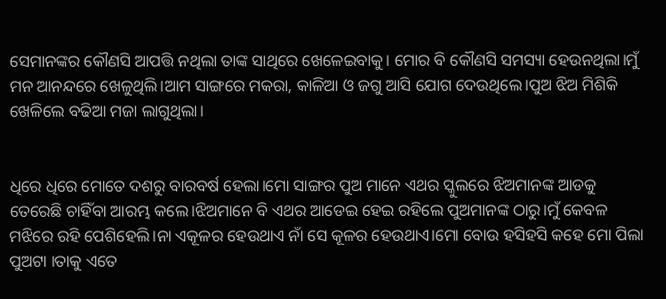ସେମାନଙ୍କର କୌଣସି ଆପତ୍ତି ନଥିଲା ତାଙ୍କ ସାଥିରେ ଖେଳେଇବାକୁ। ମୋର ବି କୌଣସି ସମସ୍ୟା ହେଉନଥିଲା।ମୁଁ ମନ ଆନନ୍ଦରେ ଖେଳୁଥିଲି।ଆମ ସାଙ୍ଗରେ ମକରା, କାଳିଆ ଓ ଜଗୁ ଆସି ଯୋଗ ଦେଉଥିଲେ।ପୁଅ ଝିଅ ମିଶିକି ଖେଳିଲେ ବଢିଆ ମଜା ଲାଗୁଥିଲା।


ଧିରେ ଧିରେ ମୋତେ ଦଶରୁ ବାରବର୍ଷ ହେଲା।ମୋ ସାଙ୍ଗର ପୁଅ ମାନେ ଏଥର ସ୍କୁଲରେ ଝିଅମାନଙ୍କ ଆଡକୁ ତେରେଛି ଚାହିଁବା ଆରମ୍ଭ କଲେ।ଝିଅମାନେ ବି ଏଥର ଆଡେଇ ହେଇ ରହିଲେ ପୁଅମାନଙ୍କ ଠାରୁ।ମୁଁ କେବଳ ମଝିରେ ରହି ପେଶିହେଲି।ନା ଏକୂଳର ହେଉଥାଏ ନାଁ ସେ କୂଳର ହେଉଥାଏ।ମୋ ବୋଉ ହସିହସି କହେ ମୋ ପିଲା ପୁଅଟା ।ତାକୁ ଏତେ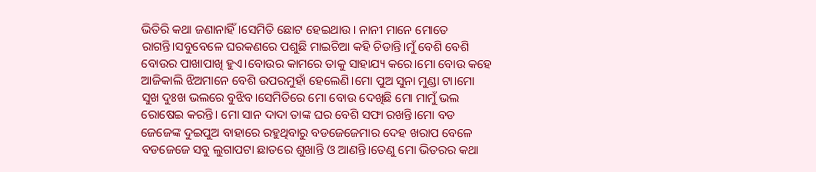ଭିତିରି କଥା ଜଣାନାହିଁ।ସେମିତି ଛୋଟ ହେଇଥାଉ । ନାନୀ ମାନେ ମୋତେ ରାଗନ୍ତି।ସବୁବେଳେ ଘରକଣରେ ପଶୁଛି ମାଇଚିଆ କହି ଚିଡାନ୍ତି।ମୁଁ ବେଶି ବେଶି ବୋଉର ପାଖାପାଖି ହୁଏ।ବୋଉର କାମରେ ତାକୁ ସାହାଯ୍ୟ କରେ।ମୋ ବୋଉ କହେ ଆଜିକାଲି ଝିଅମାନେ ବେଶି ଉପରମୁହାଁ ହେଲେଣି।ମୋ ପୁଅ ସୁନା ମୁଣ୍ଡା ଟା।ମୋ ସୁଖ ଦୁଃଖ ଭଲରେ ବୁଝିବ।ସେମିତିରେ ମୋ ବୋଉ ଦେଖିଛି ମୋ ମାମୁଁ ଭଲ ରୋଷେଇ କରନ୍ତି। ମୋ ସାନ ଦାଦା ତାଙ୍କ ଘର ବେଶି ସଫା ରଖନ୍ତି।ମୋ ବଡ ଜେଜେଙ୍କ ଦୁଇପୁଅ ବାହାରେ ରହୁଥିବାରୁ ବଡଜେଜେମାର ଦେହ ଖରାପ ବେଳେ ବଡଜେଜେ ସବୁ ଲୁଗାପଟା ଛାତରେ ଶୁଖାନ୍ତି ଓ ଆଣନ୍ତି।ତେଣୁ ମୋ ଭିତରର କଥା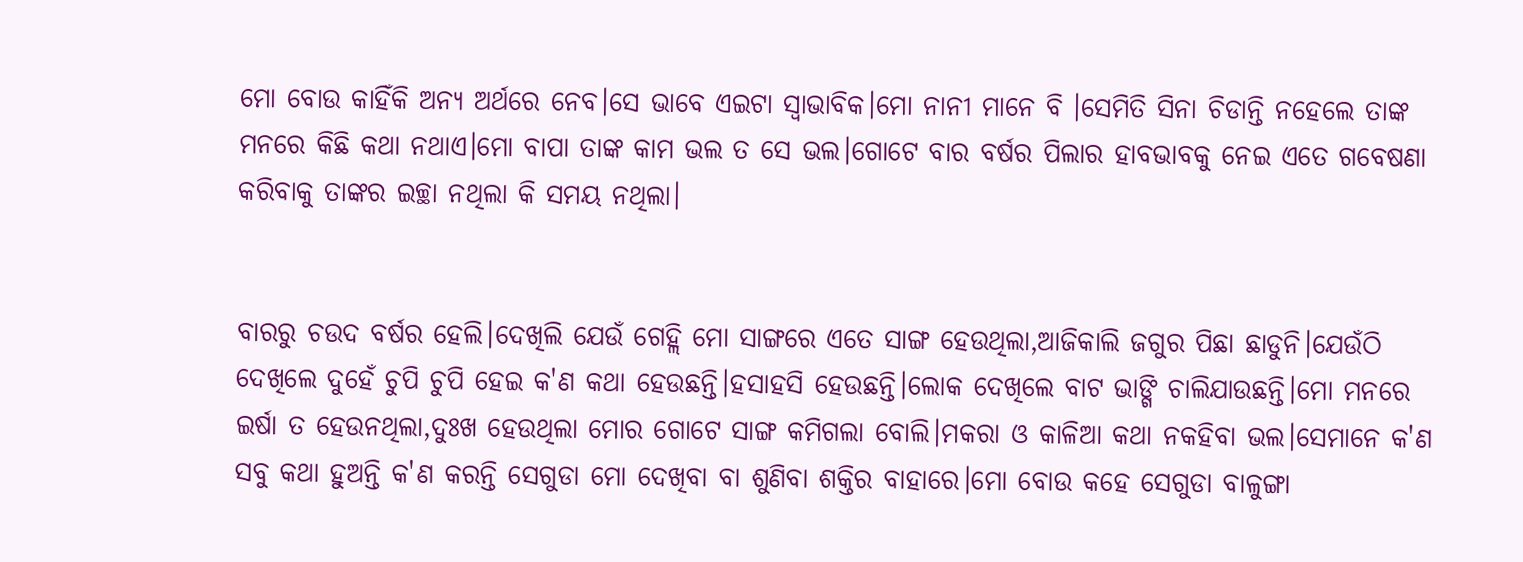ମୋ ବୋଉ କାହିଁକି ଅନ୍ୟ ଅର୍ଥରେ ନେବ।ସେ ଭାବେ ଏଇଟା ସ୍ୱାଭାବିକ।ମୋ ନାନୀ ମାନେ ବି ।ସେମିତି ସିନା ଚିଡାନ୍ତି ନହେଲେ ତାଙ୍କ ମନରେ କିଛି କଥା ନଥାଏ।ମୋ ବାପା ତାଙ୍କ କାମ ଭଲ ତ ସେ ଭଲ।ଗୋଟେ ବାର ବର୍ଷର ପିଲାର ହାବଭାବକୁ ନେଇ ଏତେ ଗବେଷଣା କରିବାକୁ ତାଙ୍କର ଇଚ୍ଛା ନଥିଲା କି ସମୟ ନଥିଲା।


ବାରରୁ ଚଉଦ ବର୍ଷର ହେଲି।ଦେଖିଲି ଯେଉଁ ଗେହ୍ଲି ମୋ ସାଙ୍ଗରେ ଏତେ ସାଙ୍ଗ ହେଉଥିଲା,ଆଜିକାଲି ଜଗୁର ପିଛା ଛାଡୁନି।ଯେଉଁଠି ଦେଖିଲେ ଦୁହେଁ ଚୁପି ଚୁପି ହେଇ କ'ଣ କଥା ହେଉଛନ୍ତି।ହସାହସି ହେଉଛନ୍ତି।ଲୋକ ଦେଖିଲେ ବାଟ ଭାଙ୍ଗି ଚାଲିଯାଉଛନ୍ତି।ମୋ ମନରେ ଇର୍ଷା ତ ହେଉନଥିଲା,ଦୁଃଖ ହେଉଥିଲା ମୋର ଗୋଟେ ସାଙ୍ଗ କମିଗଲା ବୋଲି।ମକରା ଓ କାଳିଆ କଥା ନକହିବା ଭଲ।ସେମାନେ କ'ଣ ସବୁ କଥା ହୁଅନ୍ତି କ'ଣ କରନ୍ତି ସେଗୁଡା ମୋ ଦେଖିବା ବା ଶୁଣିବା ଶକ୍ତିର ବାହାରେ।ମୋ ବୋଉ କହେ ସେଗୁଡା ବାଳୁଙ୍ଗା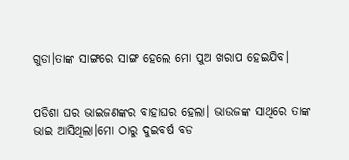ଗୁଡା।ତାଙ୍କ ସାଙ୍ଗରେ ସାଙ୍ଗ ହେଲେ ମୋ ପୁଅ ଖରାପ ହେଇଯିବ।


ପଡିଶା ଘର ଭାଇଜଣଙ୍କର ବାହାଘର ହେଲା। ଭାଉଜଙ୍କ ସାଥିରେ ତାଙ୍କ ଭାଇ ଆସିଥିଲା।ମୋ ଠାରୁ ଦୁଇବର୍ଷ ବଡ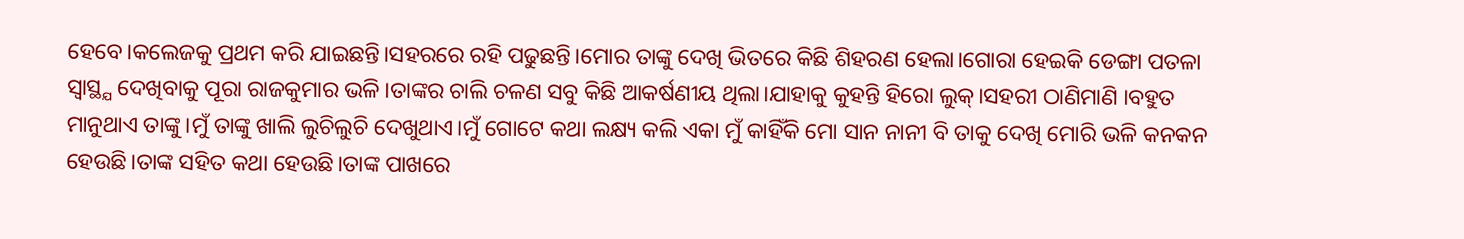ହେବେ।କଲେଜକୁ ପ୍ରଥମ କରି ଯାଇଛନ୍ତି।ସହରରେ ରହି ପଢୁଛନ୍ତି।ମୋର ତାଙ୍କୁ ଦେଖି ଭିତରେ କିଛି ଶିହରଣ ହେଲା।ଗୋରା ହେଇକି ଡେଙ୍ଗା ପତଳା ସ୍ୱାସ୍ଥ୍ଯ ଦେଖିବାକୁ ପୂରା ରାଜକୁମାର ଭଳି।ତାଙ୍କର ଚାଲି ଚଳଣ ସବୁ କିଛି ଆକର୍ଷଣୀୟ ଥିଲା।ଯାହାକୁ କୁହନ୍ତି ହିରୋ ଲୁକ୍।ସହରୀ ଠାଣିମାଣି ।ବହୁତ ମାନୁଥାଏ ତାଙ୍କୁ।ମୁଁ ତାଙ୍କୁ ଖାଲି ଲୁଚିଲୁଚି ଦେଖୁଥାଏ।ମୁଁ ଗୋଟେ କଥା ଲକ୍ଷ୍ୟ କଲି ଏକା ମୁଁ କାହିଁକି ମୋ ସାନ ନାନୀ ବି ତାକୁ ଦେଖି ମୋରି ଭଳି କନକନ ହେଉଛି।ତାଙ୍କ ସହିତ କଥା ହେଉଛି।ତାଙ୍କ ପାଖରେ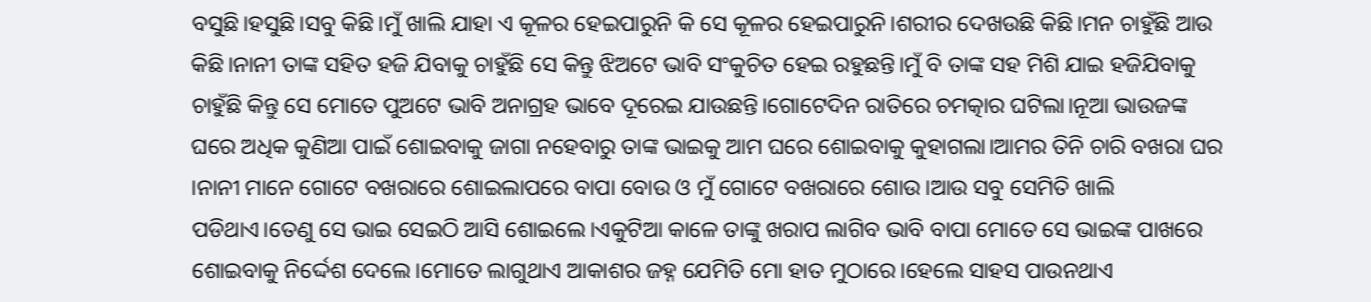ବସୁଛି।ହସୁଛି।ସବୁ କିଛି।ମୁଁ ଖାଲି ଯାହା ଏ କୂଳର ହେଇପାରୁନି କି ସେ କୂଳର ହେଇପାରୁନି।ଶରୀର ଦେଖଉଛି କିଛି।ମନ ଚାହୁଁଛି ଆଉ କିଛି।ନାନୀ ତାଙ୍କ ସହିତ ହଜି ଯିବାକୁ ଚାହୁଁଛି ସେ କିନ୍ତୁ ଝିଅଟେ ଭାବି ସଂକୁଚିତ ହେଇ ରହୁଛନ୍ତି।ମୁଁ ବି ତାଙ୍କ ସହ ମିଶି ଯାଇ ହଜିଯିବାକୁ ଚାହୁଁଛି କିନ୍ତୁ ସେ ମୋତେ ପୁଅଟେ ଭାବି ଅନାଗ୍ରହ ଭାବେ ଦୂରେଇ ଯାଉଛନ୍ତି।ଗୋଟେଦିନ ରାତିରେ ଚମତ୍କାର ଘଟିଲା।ନୂଆ ଭାଉଜଙ୍କ ଘରେ ଅଧିକ କୁଣିଆ ପାଇଁ ଶୋଇବାକୁ ଜାଗା ନହେବାରୁ ତାଙ୍କ ଭାଇକୁ ଆମ ଘରେ ଶୋଇବାକୁ କୁହାଗଲା।ଆମର ତିନି ଚାରି ବଖରା ଘର ।ନାନୀ ମାନେ ଗୋଟେ ବଖରାରେ ଶୋଇଲାପରେ ବାପା ବୋଉ ଓ ମୁଁ ଗୋଟେ ବଖରାରେ ଶୋଉ।ଆଉ ସବୁ ସେମିତି ଖାଲି ପଡିଥାଏ।ତେଣୁ ସେ ଭାଇ ସେଇଠି ଆସି ଶୋଇଲେ।ଏକୁଟିଆ କାଳେ ତାଙ୍କୁ ଖରାପ ଲାଗିବ ଭାବି ବାପା ମୋତେ ସେ ଭାଇଙ୍କ ପାଖରେ ଶୋଇବାକୁ ନିର୍ଦ୍ଦେଶ ଦେଲେ।ମୋତେ ଲାଗୁଥାଏ ଆକାଶର ଜହ୍ନ ଯେମିତି ମୋ ହାତ ମୁଠାରେ।ହେଲେ ସାହସ ପାଉନଥାଏ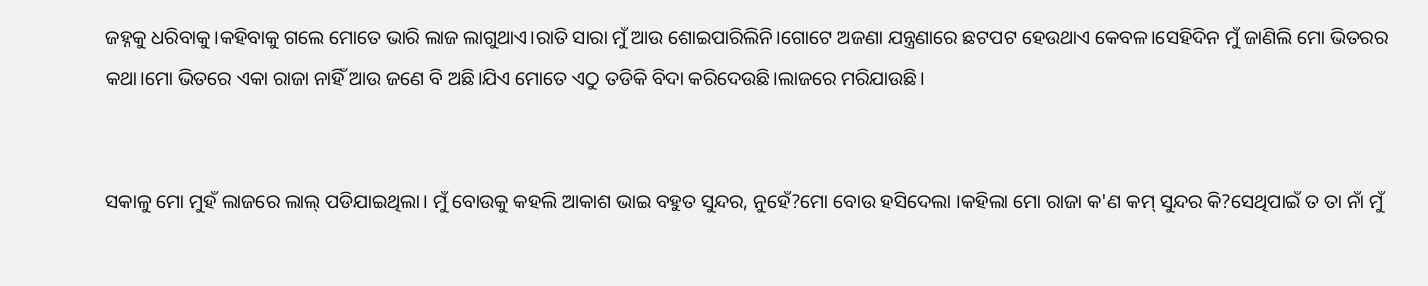ଜହ୍ନକୁ ଧରିବାକୁ।କହିବାକୁ ଗଲେ ମୋତେ ଭାରି ଲାଜ ଲାଗୁଥାଏ।ରାତି ସାରା ମୁଁ ଆଉ ଶୋଇପାରିଲିନି।ଗୋଟେ ଅଜଣା ଯନ୍ତ୍ରଣାରେ ଛଟପଟ ହେଉଥାଏ କେବଳ।ସେହିଦିନ ମୁଁ ଜାଣିଲି ମୋ ଭିତରର କଥା।ମୋ ଭିତରେ ଏକା ରାଜା ନାହିଁ ଆଉ ଜଣେ ବି ଅଛି।ଯିଏ ମୋତେ ଏଠୁ ତଡିକି ବିଦା କରିଦେଉଛି।ଲାଜରେ ମରିଯାଉଛି।


ସକାଳୁ ମୋ ମୁହଁ ଲାଜରେ ଲାଲ୍ ପଡିଯାଇଥିଲା। ମୁଁ ବୋଉକୁ କହଲି ଆକାଶ ଭାଇ ବହୁତ ସୁନ୍ଦର, ନୁହେଁ?ମୋ ବୋଉ ହସିଦେଲା ।କହିଲା ମୋ ରାଜା କ'ଣ କମ୍ ସୁନ୍ଦର କି?ସେଥିପାଇଁ ତ ତା ନାଁ ମୁଁ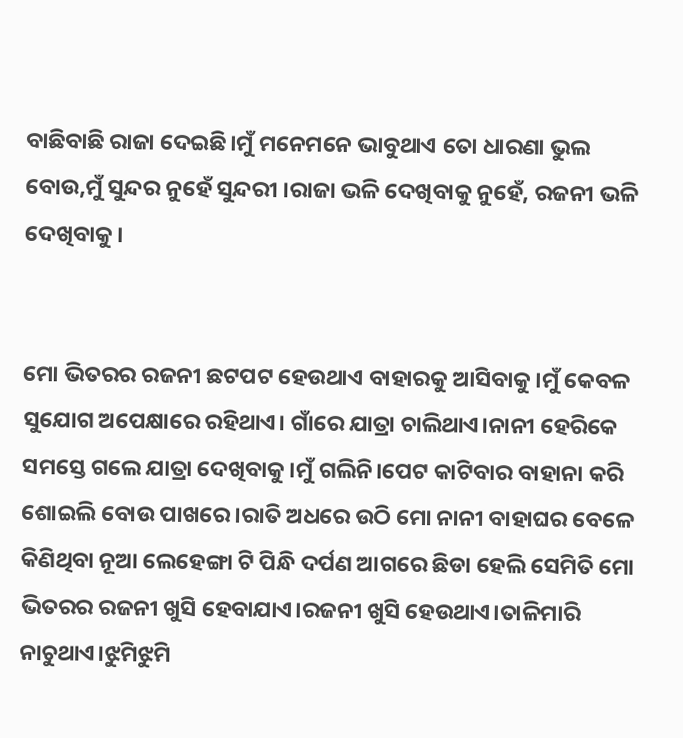ବାଛିବାଛି ରାଜା ଦେଇଛି।ମୁଁ ମନେମନେ ଭାବୁଥାଏ ତୋ ଧାରଣା ଭୁଲ ବୋଉ,ମୁଁ ସୁନ୍ଦର ନୁହେଁ ସୁନ୍ଦରୀ ।ରାଜା ଭଳି ଦେଖିବାକୁ ନୁହେଁ, ରଜନୀ ଭଳି ଦେଖିବାକୁ।


ମୋ ଭିତରର ରଜନୀ ଛଟପଟ ହେଉଥାଏ ବାହାରକୁ ଆସିବାକୁ।ମୁଁ କେବଳ ସୁଯୋଗ ଅପେକ୍ଷାରେ ରହିଥାଏ। ଗାଁରେ ଯାତ୍ରା ଚାଲିଥାଏ।ନାନୀ ହେରିକେ ସମସ୍ତେ ଗଲେ ଯାତ୍ରା ଦେଖିବାକୁ।ମୁଁ ଗଲିନି।ପେଟ କାଟିବାର ବାହାନା କରି ଶୋଇଲି ବୋଉ ପାଖରେ।ରାତି ଅଧରେ ଉଠି ମୋ ନାନୀ ବାହାଘର ବେଳେ କିଣିଥିବା ନୂଆ ଲେହେଙ୍ଗା ଟି ପିନ୍ଧି ଦର୍ପଣ ଆଗରେ ଛିଡା ହେଲି ସେମିତି ମୋ ଭିତରର ରଜନୀ ଖୁସି ହେବାଯାଏ।ରଜନୀ ଖୁସି ହେଉଥାଏ।ତାଳିମାରି ନାଚୁଥାଏ।ଝୁମିଝୁମି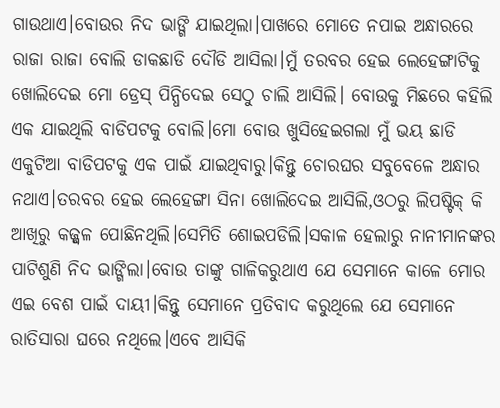ଗାଉଥାଏ।ବୋଉର ନିଦ ଭାଙ୍ଗି ଯାଇଥିଲା।ପାଖରେ ମୋତେ ନପାଇ ଅନ୍ଧାରରେ ରାଜା ରାଜା ବୋଲି ଡାକଛାଡି ଦୌଡି ଆସିଲା।ମୁଁ ତରବର ହେଇ ଲେହେଙ୍ଗାଟିକୁ ଖୋଲିଦେଇ ମୋ ଡ୍ରେସ୍ ପିନ୍ଧିଦେଇ ସେଠୁ ଚାଲି ଆସିଲି। ବୋଉକୁ ମିଛରେ କହିଲି ଏକ ଯାଇଥିଲି ବାଡିପଟକୁ ବୋଲି।ମୋ ବୋଉ ଖୁସିହେଇଗଲା ମୁଁ ଭୟ ଛାଡି ଏକୁଟିଆ ବାଡିପଟକୁ ଏକ ପାଇଁ ଯାଇଥିବାରୁ।କିନ୍ତୁ ଚୋରଘର ସବୁବେଳେ ଅନ୍ଧାର ନଥାଏ।ତରବର ହେଇ ଲେହେଙ୍ଗା ସିନା ଖୋଲିଦେଇ ଆସିଲି,ଓଠରୁ ଲିପଷ୍ଟିକ୍ କି ଆଖିରୁ କଜ୍ଜ୍ୱଳ ପୋଛିନଥିଲି।ସେମିତି ଶୋଇପଡିଲି।ସକାଳ ହେଲାରୁ ନାନୀମାନଙ୍କର ପାଟିଶୁଣି ନିଦ ଭାଙ୍ଗିଲା।ବୋଉ ତାଙ୍କୁ ଗାଳିକରୁଥାଏ ଯେ ସେମାନେ କାଳେ ମୋର ଏଇ ବେଶ ପାଇଁ ଦାୟୀ।କିନ୍ତୁ ସେମାନେ ପ୍ରତିବାଦ କରୁଥିଲେ ଯେ ସେମାନେ ରାତିସାରା ଘରେ ନଥିଲେ।ଏବେ ଆସିକି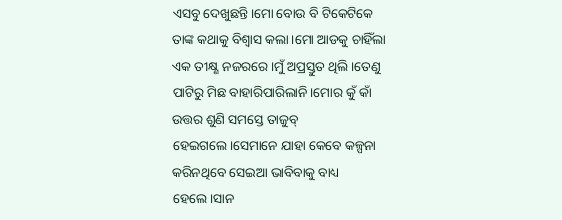ଏସବୁ ଦେଖୁଛନ୍ତି।ମୋ ବୋଉ ବି ଟିକେଟିକେ ତାଙ୍କ କଥାକୁ ବିଶ୍ୱାସ କଲା।ମୋ ଆଡକୁ ଚାହିଁଲା ଏକ ତୀକ୍ଷ୍ଣ ନଜରରେ।ମୁଁ ଅପ୍ରସ୍ତୁତ ଥିଲି।ତେଣୁ ପାଟିରୁ ମିଛ ବାହାରିପାରିଲାନି।ମୋର କୁଁ କାଁ ଉତ୍ତର ଶୁଣି ସମସ୍ତେ ତାଜୁବ୍ ହେଇଗଲେ।ସେମାନେ ଯାହା କେବେ କଳ୍ପନା କରିନଥିବେ ସେଇଆ ଭାବିବାକୁ ବାଧ୍ୟ ହେଲେ।ସାନ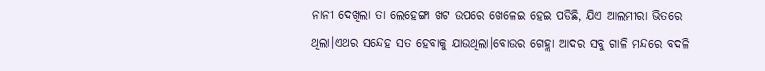ନାନୀ ଦେଖିଲା ତା ଲେହେଙ୍ଗା ଖଟ ଉପରେ ଖେଳେଇ ହେଇ ପଡିଛି, ଯିଏ ଆଲମୀରା ଭିତରେ ଥିଲା।ଏଥର ସନ୍ଦେହ ସତ ହେବାକୁ ଯାଉଥିଲା।ବୋଉର ଗେହ୍ଲା ଆଦର ସବୁ ଗାଳି ମନ୍ଦରେ ବଦଳି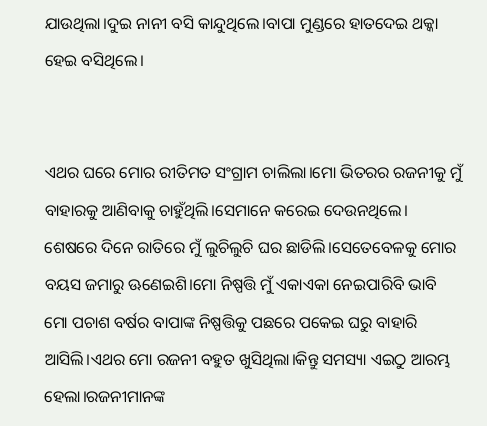ଯାଉଥିଲା।ଦୁଇ ନାନୀ ବସି କାନ୍ଦୁଥିଲେ।ବାପା ମୁଣ୍ଡରେ ହାତଦେଇ ଥକ୍କା ହେଇ ବସିଥିଲେ।


ଏଥର ଘରେ ମୋର ରୀତିମତ ସଂଗ୍ରାମ ଚାଲିଲା।ମୋ ଭିତରର ରଜନୀକୁ ମୁଁ ବାହାରକୁ ଆଣିବାକୁ ଚାହୁଁଥିଲି।ସେମାନେ କରେଇ ଦେଉନଥିଲେ। ଶେଷରେ ଦିନେ ରାତିରେ ମୁଁ ଲୁଚିଲୁଚି ଘର ଛାଡିଲି।ସେତେବେଳକୁ ମୋର ବୟସ ଜମାରୁ ଊଣେଇଶି।ମୋ ନିଷ୍ପତ୍ତି ମୁଁ ଏକାଏକା ନେଇପାରିବି ଭାବି ମୋ ପଚାଶ ବର୍ଷର ବାପାଙ୍କ ନିଷ୍ପତ୍ତିକୁ ପଛରେ ପକେଇ ଘରୁ ବାହାରି ଆସିଲି।ଏଥର ମୋ ରଜନୀ ବହୁତ ଖୁସିଥିଲା।କିନ୍ତୁ ସମସ୍ୟା ଏଇଠୁ ଆରମ୍ଭ ହେଲା।ରଜନୀମାନଙ୍କ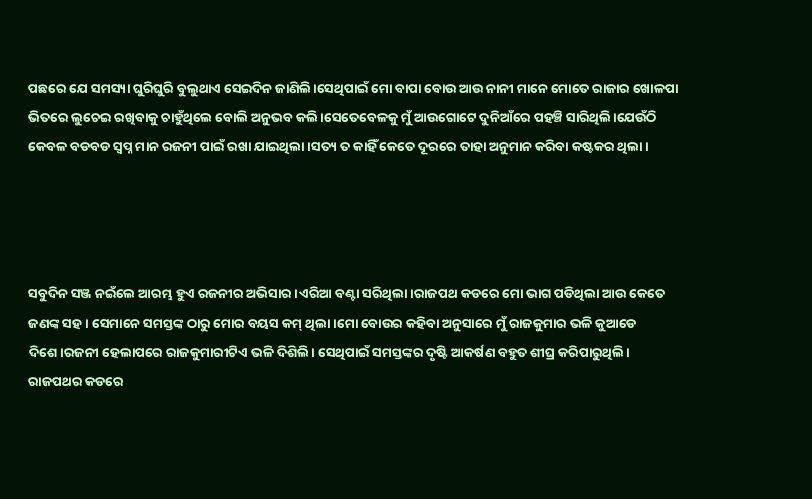ପଛରେ ଯେ ସମସ୍ୟା ଘୁରିଘୁରି ବୁଲୁଥାଏ ସେଇଦିନ ଜାଣିଲି।ସେଥିପାଇଁ ମୋ ବାପା ବୋଉ ଆଉ ନାନୀ ମାନେ ମୋତେ ରାଜାର ଖୋଳପା ଭିତରେ ଲୁଚେଇ ରଖିବାକୁ ଚାହୁଁଥିଲେ ବୋଲି ଅନୁଭବ କଲି।ସେତେବେଳକୁ ମୁଁ ଆଉଗୋଟେ ଦୁନିଆଁରେ ପହଞ୍ଚି ସାରିଥିଲି।ଯେଉଁଠି କେବଳ ବଡବଡ ସ୍ୱପ୍ନ ମାନ ରଜନୀ ପାଇଁ ରଖା ଯାଇଥିଲା।ସତ୍ୟ ତ କାହିଁ କେତେ ଦୂରରେ ତାହା ଅନୁମାନ କରିବା କଷ୍ଟକର ଥିଲା।




ସବୁଦିନ ସଞ୍ଜ ନଇଁଲେ ଆରମ୍ଭ ହୁଏ ରଜନୀର ଅଭିସାର।ଏରିଆ ବଣ୍ଟା ସରିଥିଲା।ରାଜପଥ କଡରେ ମୋ ଭାଗ ପଡିଥିଲା ଆଉ କେତେ ଜଣଙ୍କ ସହ। ସେମାନେ ସମସ୍ତଙ୍କ ଠାରୁ ମୋର ବୟସ କମ୍ ଥିଲା।ମୋ ବୋଉର କହିବା ଅନୁସାରେ ମୁଁ ରାଜକୁମାର ଭଳି କୁଆଡେ ଦିଶେ।ରଜନୀ ହେଲାପରେ ରାଜକୁମାରୀଟିଏ ଭଳି ଦିଶିଲି। ସେଥିପାଇଁ ସମସ୍ତଙ୍କର ଦୃଷ୍ଟି ଆକର୍ଷଣ ବହୁତ ଶୀଘ୍ର କରିପାରୁଥିଲି। ରାଜପଥର କଡରେ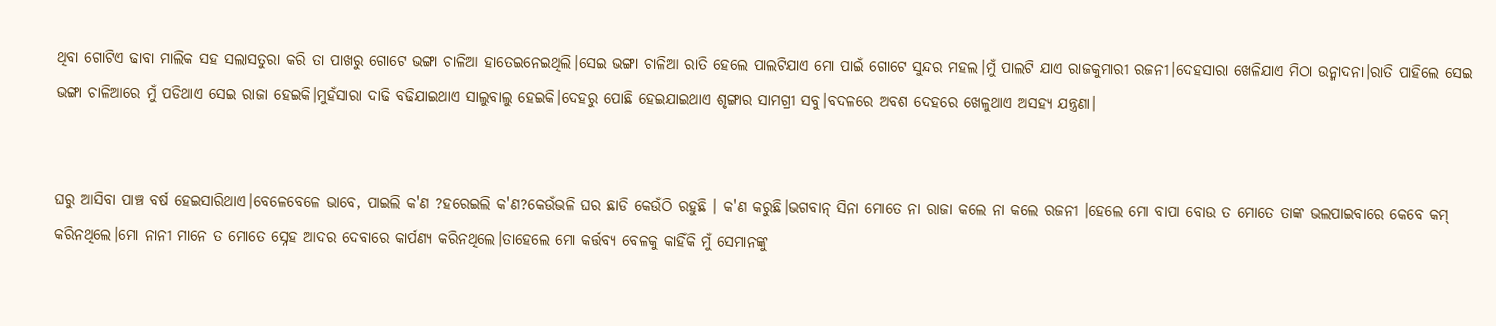ଥିବା ଗୋଟିଏ ଢାବା ମାଲିକ ସହ ସଲାସତୁରା କରି ତା ପାଖରୁ ଗୋଟେ ଭଙ୍ଗା ଚାଳିଆ ହାତେଇନେଇଥିଲି।ସେଇ ଭଙ୍ଗା ଚାଳିଆ ରାତି ହେଲେ ପାଲଟିଯାଏ ମୋ ପାଇଁ ଗୋଟେ ସୁନ୍ଦର ମହଲ।ମୁଁ ପାଲଟି ଯାଏ ରାଜକୁମାରୀ ରଜନୀ।ଦେହସାରା ଖେଳିଯାଏ ମିଠା ଉନ୍ମାଦନା।ରାତି ପାହିଲେ ସେଇ ଭଙ୍ଗା ଚାଳିଆରେ ମୁଁ ପଡିଥାଏ ସେଇ ରାଜା ହେଇକି।ମୁହଁସାରା ଦାଢି ବଢିଯାଇଥାଏ ସାଲୁବାଲୁ ହେଇକି।ଦେହରୁ ପୋଛି ହେଇଯାଇଥାଏ ଶୃଙ୍ଗାର ସାମଗ୍ରୀ ସବୁ।ବଦଳରେ ଅବଶ ଦେହରେ ଖେଳୁଥାଏ ଅସହ୍ୟ ଯନ୍ତ୍ରଣା।


ଘରୁ ଆସିବା ପାଞ୍ଚ ବର୍ଷ ହେଇସାରିଥାଏ।ବେଳେବେଳେ ଭାବେ, ପାଇଲି କ'ଣ ?ହରେଇଲି କ'ଣ?କେଉଁଭଳି ଘର ଛାଡି କେଉଁଠି ରହୁଛି । କ'ଣ କରୁଛି।ଭଗବାନ୍ ସିନା ମୋତେ ନା ରାଜା କଲେ ନା କଲେ ରଜନୀ ।ହେଲେ ମୋ ବାପା ବୋଉ ତ ମୋତେ ତାଙ୍କ ଭଲପାଇବାରେ କେବେ କମ୍ କରିନଥିଲେ।ମୋ ନାନୀ ମାନେ ତ ମୋତେ ସ୍ନେହ ଆଦର ଦେବାରେ କାର୍ପଣ୍ଯ କରିନଥିଲେ।ତାହେଲେ ମୋ କର୍ତ୍ତବ୍ୟ ବେଳକୁ କାହିଁକି ମୁଁ ସେମାନଙ୍କୁ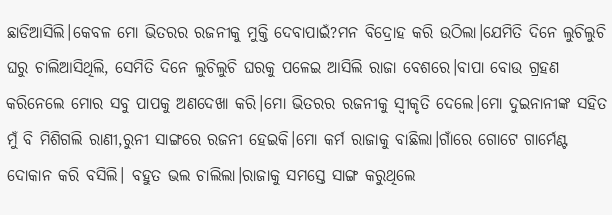ଛାଡିଆସିଲି।କେବଳ ମୋ ଭିତରର ରଜନୀକୁ ମୁକ୍ତି ଦେବାପାଇଁ?ମନ ବିଦ୍ରୋହ କରି ଉଠିଲା।ଯେମିତି ଦିନେ ଲୁଚିଲୁଚି ଘରୁ ଚାଲିଆସିଥିଲି, ସେମିତି ଦିନେ ଲୁଚିଲୁଚି ଘରକୁ ପଳେଇ ଆସିଲି ରାଜା ବେଶରେ।ବାପା ବୋଉ ଗ୍ରହଣ କରିନେଲେ ମୋର ସବୁ ପାପକୁ ଅଣଦେଖା କରି।ମୋ ଭିତରର ରଜନୀକୁ ସ୍ୱୀକୃତି ଦେଲେ।ମୋ ଦୁଇନାନୀଙ୍କ ସହିତ ମୁଁ ବି ମିଶିଗଲି ରାଣୀ,ରୁନୀ ସାଙ୍ଗରେ ରଜନୀ ହେଇକି।ମୋ କର୍ମ ରାଜାକୁ ବାଛିଲା।ଗାଁରେ ଗୋଟେ ଗାର୍ମେଣ୍ଟ ଦୋକାନ କରି ବସିଲି। ବହୁତ ଭଲ ଚାଲିଲା।ରାଜାକୁ ସମସ୍ତେ ସାଙ୍ଗ କରୁଥିଲେ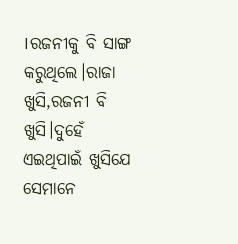।ରଜନୀକୁ ବି ସାଙ୍ଗ କରୁଥିଲେ।ରାଜା ଖୁସି,ରଜନୀ ବି ଖୁସି।ଦୁହେଁ ଏଇଥିପାଇଁ ଖୁସିଯେ ସେମାନେ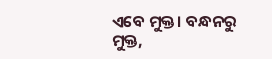ଏବେ ମୁକ୍ତ। ବନ୍ଧନରୁ ମୁକ୍ତ,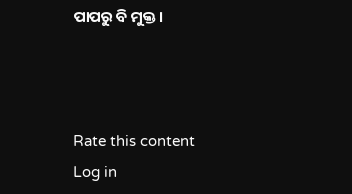ପାପରୁ ବି ମୁକ୍ତ।



Rate this content
Log in